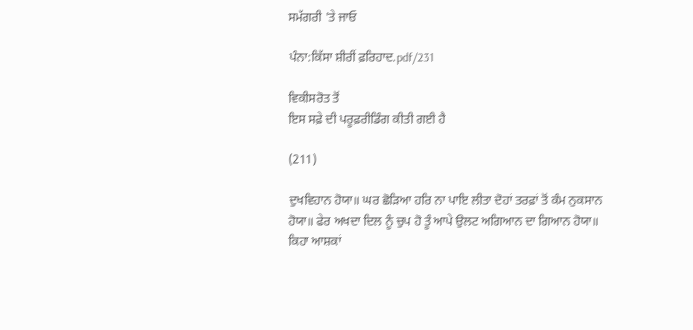ਸਮੱਗਰੀ 'ਤੇ ਜਾਓ

ਪੰਨਾ:ਕਿੱਸਾ ਸ਼ੀਰੀਂ ਫ਼ਰਿਹਾਦ.pdf/231

ਵਿਕੀਸਰੋਤ ਤੋਂ
ਇਸ ਸਫ਼ੇ ਦੀ ਪਰੂਫ਼ਰੀਡਿੰਗ ਕੀਤੀ ਗਈ ਹੈ

(211)

ਦੁਖਵਿਹਾਨ ਹੋਯਾ॥ ਘਰ ਛੋੜਿਆ ਹਰਿ ਨਾ ਪਾਇ ਲੀਤਾ ਦੋਹਾਂ ਤਰਫ਼ਾਂ ਤੋਂ ਕੰਮ ਨੁਕਸਾਨ ਹੋਯਾ॥ ਫੇਰ ਅਖਦਾ ਦਿਲ ਨੂੰ ਚੁਪ ਹੋ ਤੂੰ ਆਪੇ ਉਲਟ ਅਗਿਆਨ ਦਾ ਗਿਆਨ ਹੋਯਾ॥ ਕਿਹਾ ਆਸ਼ਕਾਂ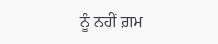ਨੂੰ ਨਹੀਂ ਗ਼ਮ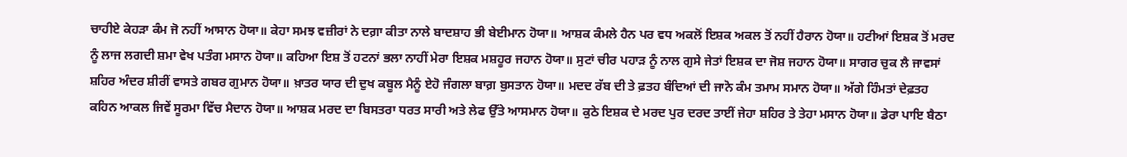ਚਾਹੀਏ ਕੇਹੜਾ ਕੰਮ ਜੋ ਨਹੀਂ ਆਸਾਨ ਹੋਯਾ॥ ਕੇਹਾ ਸਮਝ ਵਜ਼ੀਰਾਂ ਨੇ ਦਗ਼ਾ ਕੀਤਾ ਨਾਲੇ ਬਾਦਸ਼ਾਹ ਭੀ ਬੇਈਮਾਨ ਹੋਯਾ॥ ਆਸ਼ਕ ਕੰਮਲੇ ਹੈਨ ਪਰ ਵਧ ਅਕਲੋਂ ਇਸ਼ਕ ਅਕਲ ਤੋਂ ਨਹੀਂ ਹੈਰਾਨ ਹੋਯਾ॥ ਹਟੀਆਂ ਇਸ਼ਕ ਤੋਂ ਮਰਦ ਨੂੰ ਲਾਜ ਲਗਦੀ ਸ਼ਮਾ ਵੇਖ ਪਤੰਗ ਮਸਾਨ ਹੋਯਾ॥ ਕਹਿਆ ਇਸ਼ ਤੋਂ ਹਟਨਾਂ ਭਲਾ ਨਾਹੀਂ ਮੇਰਾ ਇਸ਼ਕ ਮਸ਼ਹੂਰ ਜਹਾਨ ਹੋਯਾ॥ ਸੁਟਾਂ ਚੀਰ ਪਹਾੜ ਨੂੰ ਨਾਲ ਗੁਸੇ ਜੇਤਾਂ ਇਸ਼ਕ ਦਾ ਜੋਸ਼ ਜਹਾਨ ਹੋਯਾ॥ ਸਾਗਰ ਚੁਕ ਲੈ ਜਾਵਸਾਂ ਸ਼ਹਿਰ ਅੰਦਰ ਸ਼ੀਰੀਂ ਵਾਸਤੇ ਗਬਰ ਗੁਮਾਨ ਹੋਯਾ॥ ਖ਼ਾਤਰ ਯਾਰ ਦੀ ਦੁਖ ਕਬੂਲ ਮੈਨੂੰ ਏਹੋ ਜੰਗਲਾ ਬਾਗ਼ ਬੁਸਤਾਨ ਹੋਯਾ॥ ਮਦਦ ਰੱਬ ਦੀ ਤੇ ਫ਼ਤਹ ਬੰਦਿਆਂ ਦੀ ਜਾਨੋ ਕੰਮ ਤਮਾਮ ਸਮਾਨ ਹੋਯਾ॥ ਅੱਗੇ ਹਿੰਮਤਾਂ ਦੇਫ਼ਤਹ ਕਹਿਨ ਆਕਲ ਜਿਵੇਂ ਸੂਰਮਾ ਵਿੱਚ ਮੈਦਾਨ ਹੋਯਾ॥ ਆਸ਼ਕ ਮਰਦ ਦਾ ਬਿਸਤਰਾ ਧਰਤ ਸਾਰੀ ਅਤੇ ਲੇਫ ਉੱਤੇ ਆਸਮਾਨ ਹੋਯਾ॥ ਕੁਠੇ ਇਸ਼ਕ ਦੇ ਮਰਦ ਪੁਰ ਦਰਦ ਤਾਈਂ ਜੇਹਾ ਸ਼ਹਿਰ ਤੇ ਤੇਹਾ ਮਸਾਨ ਹੋਯਾ॥ ਡੇਰਾ ਪਾਇ ਬੈਠਾ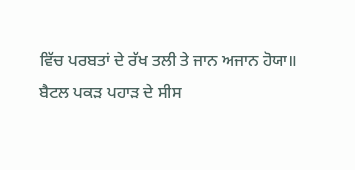ਵਿੱਚ ਪਰਬਤਾਂ ਦੇ ਰੱਖ ਤਲੀ ਤੇ ਜਾਨ ਅਜਾਨ ਹੋਯਾ॥ ਬੈਟਲ ਪਕੜ ਪਹਾੜ ਦੇ ਸੀਸ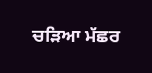ਚੜਿਆ ਮੱਛਰ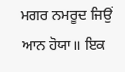ਮਗਰ ਨਮਰੂਦ ਜਿਉਂ ਆਨ ਹੋਯਾ॥ ਇਕ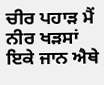ਚੀਰ ਪਹਾੜ ਮੈਂ ਨੀਰ ਖੜਸਾਂ ਇਕੇ ਜਾਨ ਐਥੇ